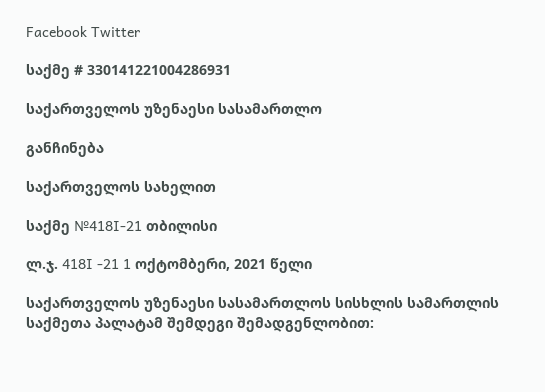Facebook Twitter

საქმე # 330141221004286931

საქართველოს უზენაესი სასამართლო

განჩინება

საქართველოს სახელით

საქმე №418I-21 თბილისი

ლ.ჯ. 418I -21 1 ოქტომბერი, 2021 წელი

საქართველოს უზენაესი სასამართლოს სისხლის სამართლის საქმეთა პალატამ შემდეგი შემადგენლობით: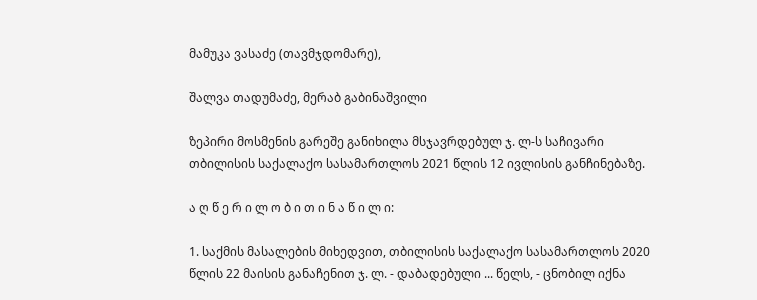მამუკა ვასაძე (თავმჯდომარე),

შალვა თადუმაძე, მერაბ გაბინაშვილი

ზეპირი მოსმენის გარეშე განიხილა მსჯავრდებულ ჯ. ლ-ს საჩივარი თბილისის საქალაქო სასამართლოს 2021 წლის 12 ივლისის განჩინებაზე.

ა ღ წ ე რ ი ლ ო ბ ი თ ი ნ ა წ ი ლ ი:

1. საქმის მასალების მიხედვით, თბილისის საქალაქო სასამართლოს 2020 წლის 22 მაისის განაჩენით ჯ. ლ. - დაბადებული ... წელს, - ცნობილ იქნა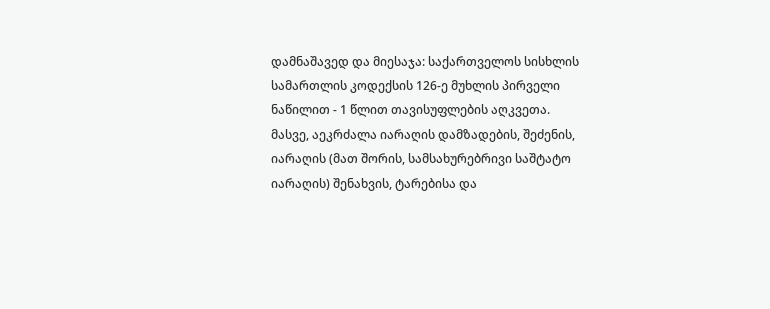დამნაშავედ და მიესაჯა: საქართველოს სისხლის სამართლის კოდექსის 126-ე მუხლის პირველი ნაწილით - 1 წლით თავისუფლების აღკვეთა. მასვე, აეკრძალა იარაღის დამზადების, შეძენის, იარაღის (მათ შორის, სამსახურებრივი საშტატო იარაღის) შენახვის, ტარებისა და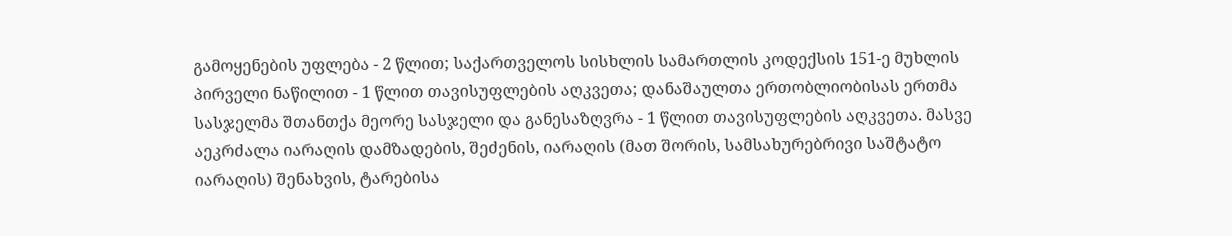გამოყენების უფლება - 2 წლით; საქართველოს სისხლის სამართლის კოდექსის 151-ე მუხლის პირველი ნაწილით - 1 წლით თავისუფლების აღკვეთა; დანაშაულთა ერთობლიობისას ერთმა სასჯელმა შთანთქა მეორე სასჯელი და განესაზღვრა - 1 წლით თავისუფლების აღკვეთა. მასვე აეკრძალა იარაღის დამზადების, შეძენის, იარაღის (მათ შორის, სამსახურებრივი საშტატო იარაღის) შენახვის, ტარებისა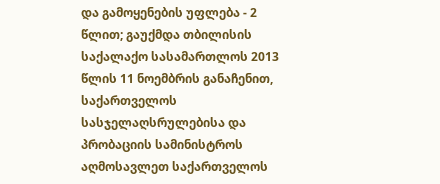და გამოყენების უფლება - 2 წლით; გაუქმდა თბილისის საქალაქო სასამართლოს 2013 წლის 11 ნოემბრის განაჩენით, საქართველოს სასჯელაღსრულებისა და პრობაციის სამინისტროს აღმოსავლეთ საქართველოს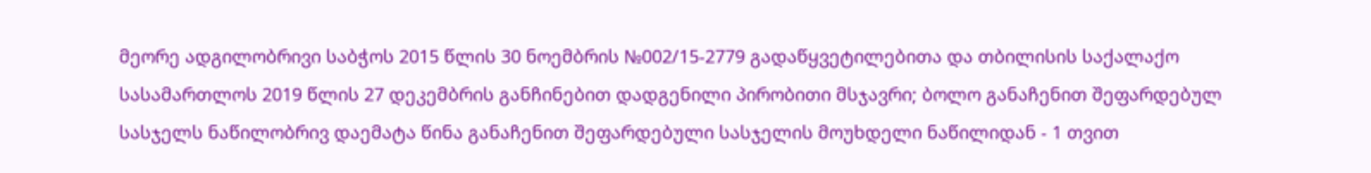მეორე ადგილობრივი საბჭოს 2015 წლის 30 ნოემბრის №002/15-2779 გადაწყვეტილებითა და თბილისის საქალაქო სასამართლოს 2019 წლის 27 დეკემბრის განჩინებით დადგენილი პირობითი მსჯავრი; ბოლო განაჩენით შეფარდებულ სასჯელს ნაწილობრივ დაემატა წინა განაჩენით შეფარდებული სასჯელის მოუხდელი ნაწილიდან - 1 თვით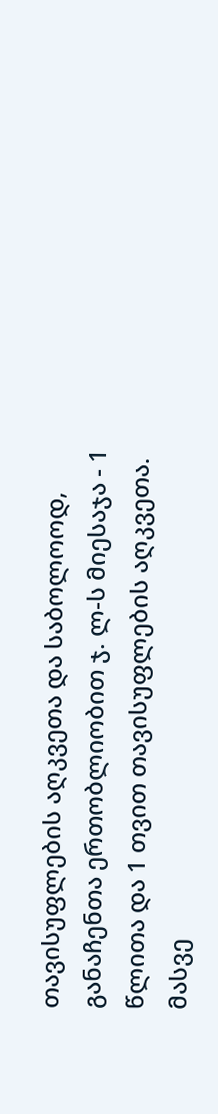თავისუფლების აღკვეთა და საბოლოოდ, განაჩენთა ერთობლიობით ჯ. ლ-ს მიესაჯა - 1 წლითა და 1 თვით თავისუფლების აღკვეთა. მასვე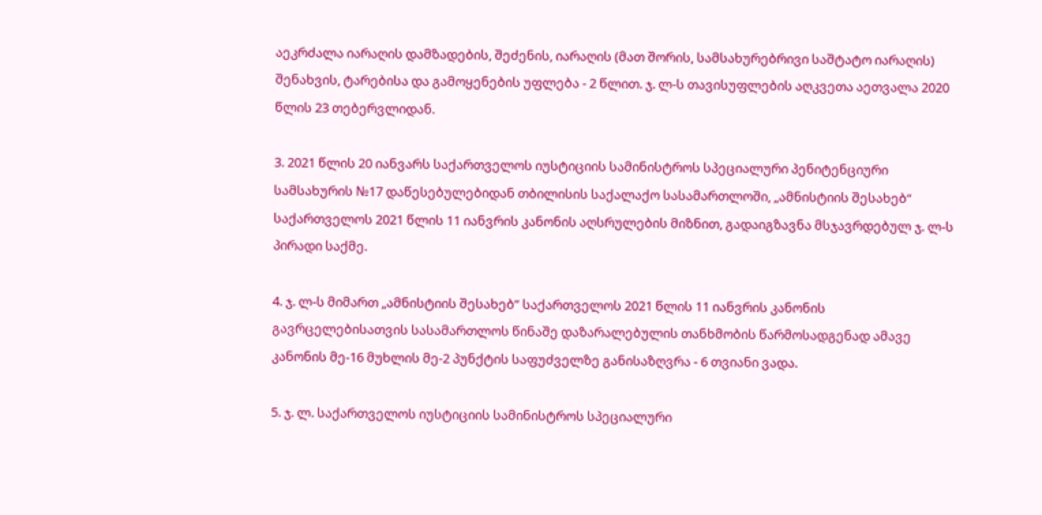აეკრძალა იარაღის დამზადების, შეძენის, იარაღის (მათ შორის, სამსახურებრივი საშტატო იარაღის) შენახვის, ტარებისა და გამოყენების უფლება - 2 წლით. ჯ. ლ-ს თავისუფლების აღკვეთა აეთვალა 2020 წლის 23 თებერვლიდან.

3. 2021 წლის 20 იანვარს საქართველოს იუსტიციის სამინისტროს სპეციალური პენიტენციური სამსახურის №17 დაწესებულებიდან თბილისის საქალაქო სასამართლოში, „ამნისტიის შესახებ“ საქართველოს 2021 წლის 11 იანვრის კანონის აღსრულების მიზნით, გადაიგზავნა მსჯავრდებულ ჯ. ლ-ს პირადი საქმე.

4. ჯ. ლ-ს მიმართ „ამნისტიის შესახებ“ საქართველოს 2021 წლის 11 იანვრის კანონის გავრცელებისათვის სასამართლოს წინაშე დაზარალებულის თანხმობის წარმოსადგენად ამავე კანონის მე-16 მუხლის მე-2 პუნქტის საფუძველზე განისაზღვრა - 6 თვიანი ვადა.

5. ჯ. ლ. საქართველოს იუსტიციის სამინისტროს სპეციალური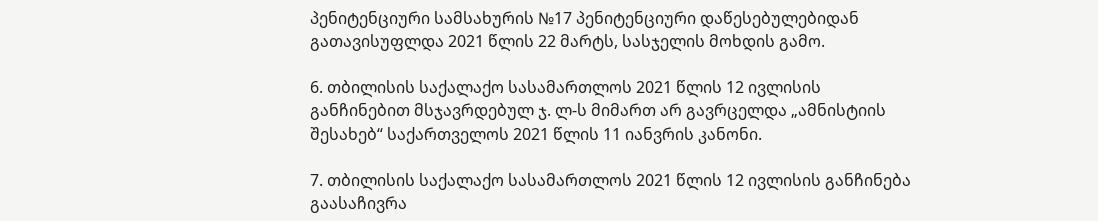პენიტენციური სამსახურის №17 პენიტენციური დაწესებულებიდან გათავისუფლდა 2021 წლის 22 მარტს, სასჯელის მოხდის გამო.

6. თბილისის საქალაქო სასამართლოს 2021 წლის 12 ივლისის განჩინებით მსჯავრდებულ ჯ. ლ-ს მიმართ არ გავრცელდა „ამნისტიის შესახებ“ საქართველოს 2021 წლის 11 იანვრის კანონი.

7. თბილისის საქალაქო სასამართლოს 2021 წლის 12 ივლისის განჩინება გაასაჩივრა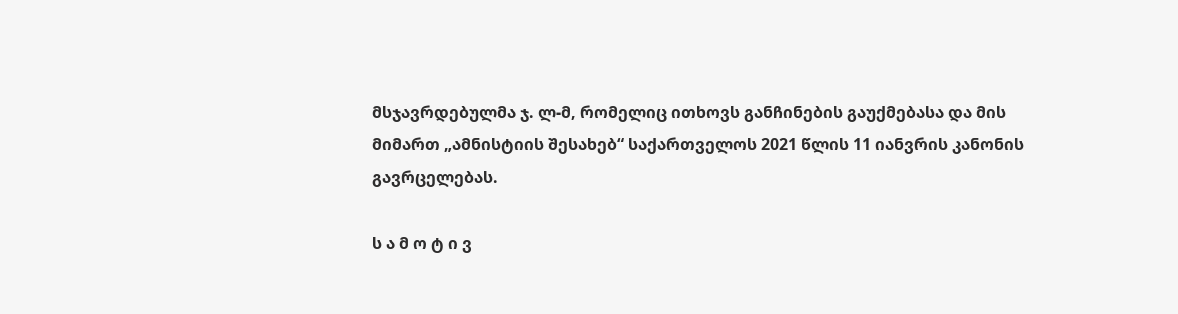მსჯავრდებულმა ჯ. ლ-მ, რომელიც ითხოვს განჩინების გაუქმებასა და მის მიმართ „ამნისტიის შესახებ“ საქართველოს 2021 წლის 11 იანვრის კანონის გავრცელებას.

ს ა მ ო ტ ი ვ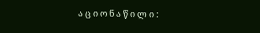ა ც ი ო ნ ა წ ი ლ ი :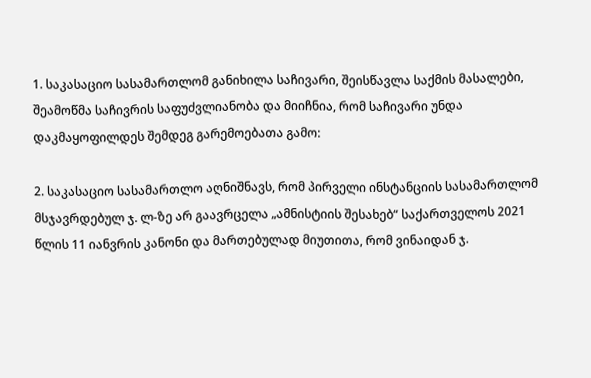1. საკასაციო სასამართლომ განიხილა საჩივარი, შეისწავლა საქმის მასალები, შეამოწმა საჩივრის საფუძვლიანობა და მიიჩნია, რომ საჩივარი უნდა დაკმაყოფილდეს შემდეგ გარემოებათა გამო:

2. საკასაციო სასამართლო აღნიშნავს, რომ პირველი ინსტანციის სასამართლომ მსჯავრდებულ ჯ. ლ-ზე არ გაავრცელა „ამნისტიის შესახებ“ საქართველოს 2021 წლის 11 იანვრის კანონი და მართებულად მიუთითა, რომ ვინაიდან ჯ.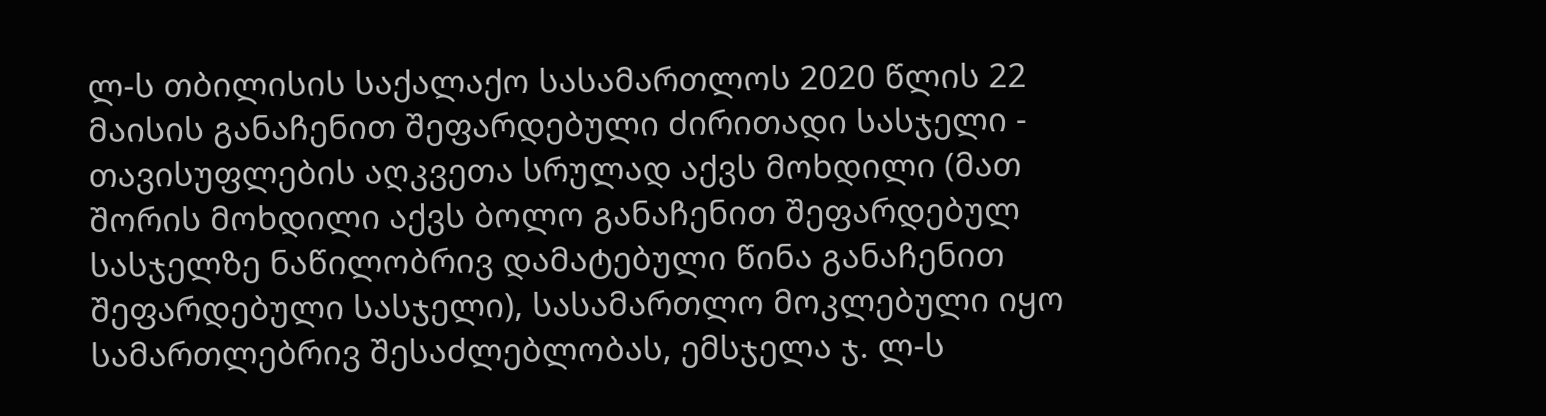ლ-ს თბილისის საქალაქო სასამართლოს 2020 წლის 22 მაისის განაჩენით შეფარდებული ძირითადი სასჯელი - თავისუფლების აღკვეთა სრულად აქვს მოხდილი (მათ შორის მოხდილი აქვს ბოლო განაჩენით შეფარდებულ სასჯელზე ნაწილობრივ დამატებული წინა განაჩენით შეფარდებული სასჯელი), სასამართლო მოკლებული იყო სამართლებრივ შესაძლებლობას, ემსჯელა ჯ. ლ-ს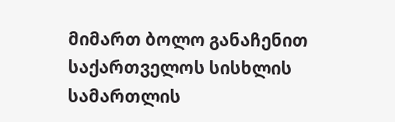მიმართ ბოლო განაჩენით საქართველოს სისხლის სამართლის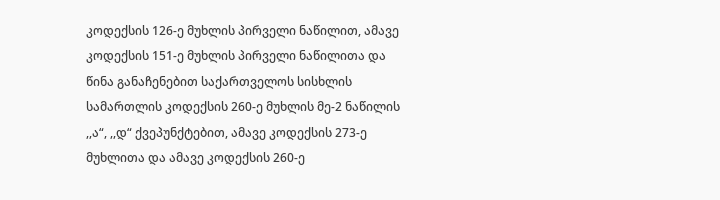კოდექსის 126-ე მუხლის პირველი ნაწილით, ამავე კოდექსის 151-ე მუხლის პირველი ნაწილითა და წინა განაჩენებით საქართველოს სისხლის სამართლის კოდექსის 260-ე მუხლის მე-2 ნაწილის ,,ა“, ,,დ“ ქვეპუნქტებით, ამავე კოდექსის 273-ე მუხლითა და ამავე კოდექსის 260-ე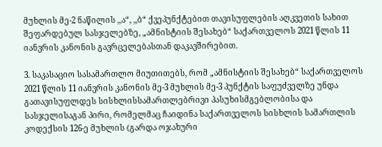მუხლის მე-2 ნაწილის ,,ა“, ,,ბ“ ქვეპუნქტებით თავისუფლების აღკვეთის სახით შეფარდებულ სასჯელებზე, „ამნისტიის შესახებ“ საქართველოს 2021 წლის 11 იანვრის კანონის გავრცელებასთან დაკავშირებით.

3. საკასაციო სასამართლო მიუთითებს, რომ „ამნისტიის შესახებ“ საქართველოს 2021 წლის 11 იანვრის კანონის მე-3 მუხლის მე-3 პუნქტის საფუძველზე უნდა გათავისუფლდეს სისხლისსამართლებრივი პასუხისმგებლობისა და სასჯელისაგან პირი, რომელმაც ჩაიდინა საქართველოს სისხლის სამართლის კოდექსის 126-ე მუხლის (გარდა ოჯახური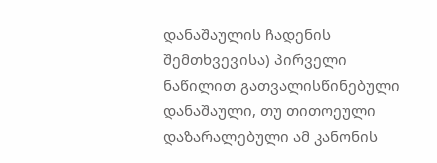დანაშაულის ჩადენის შემთხვევისა) პირველი ნაწილით გათვალისწინებული დანაშაული, თუ თითოეული დაზარალებული ამ კანონის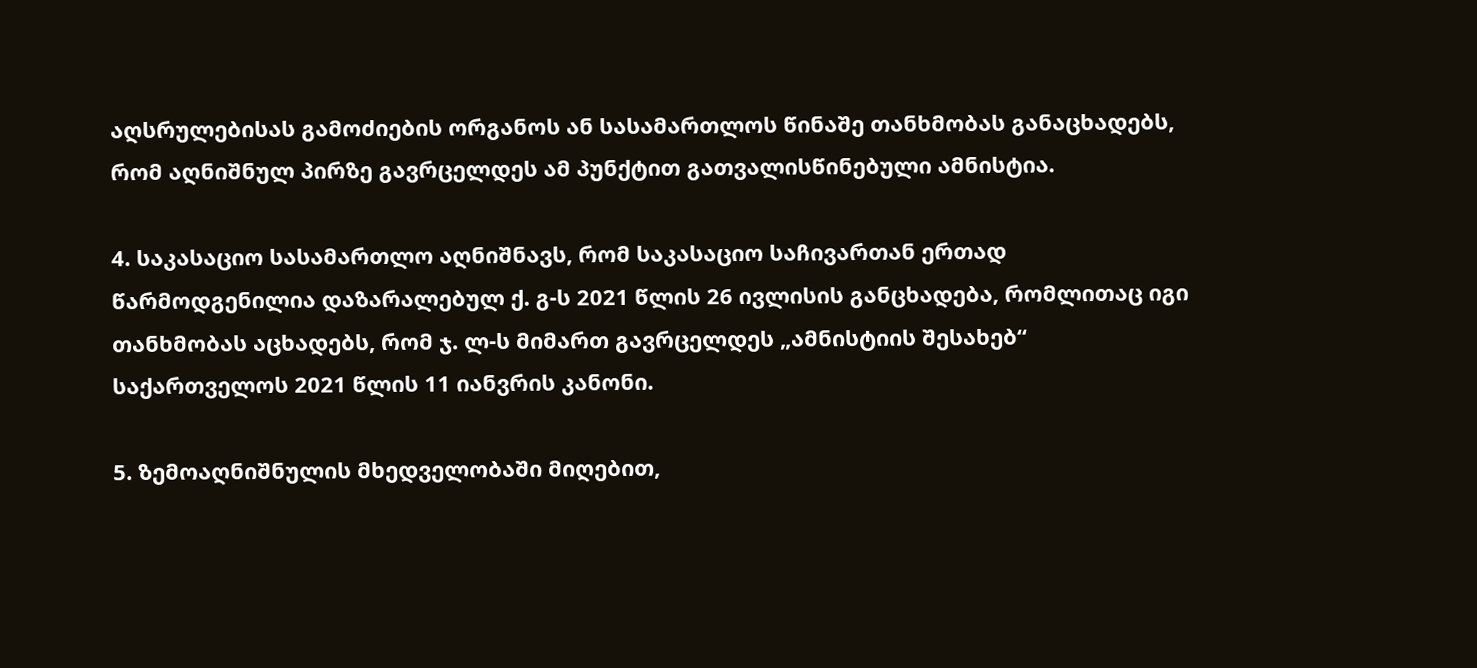აღსრულებისას გამოძიების ორგანოს ან სასამართლოს წინაშე თანხმობას განაცხადებს, რომ აღნიშნულ პირზე გავრცელდეს ამ პუნქტით გათვალისწინებული ამნისტია.

4. საკასაციო სასამართლო აღნიშნავს, რომ საკასაციო საჩივართან ერთად წარმოდგენილია დაზარალებულ ქ. გ-ს 2021 წლის 26 ივლისის განცხადება, რომლითაც იგი თანხმობას აცხადებს, რომ ჯ. ლ-ს მიმართ გავრცელდეს „ამნისტიის შესახებ“ საქართველოს 2021 წლის 11 იანვრის კანონი.

5. ზემოაღნიშნულის მხედველობაში მიღებით,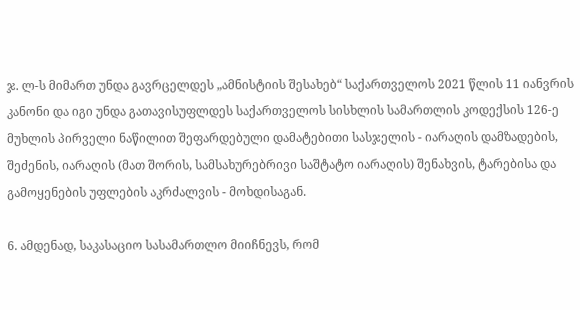ჯ. ლ-ს მიმართ უნდა გავრცელდეს „ამნისტიის შესახებ“ საქართველოს 2021 წლის 11 იანვრის კანონი და იგი უნდა გათავისუფლდეს საქართველოს სისხლის სამართლის კოდექსის 126-ე მუხლის პირველი ნაწილით შეფარდებული დამატებითი სასჯელის - იარაღის დამზადების, შეძენის, იარაღის (მათ შორის, სამსახურებრივი საშტატო იარაღის) შენახვის, ტარებისა და გამოყენების უფლების აკრძალვის - მოხდისაგან.

6. ამდენად, საკასაციო სასამართლო მიიჩნევს, რომ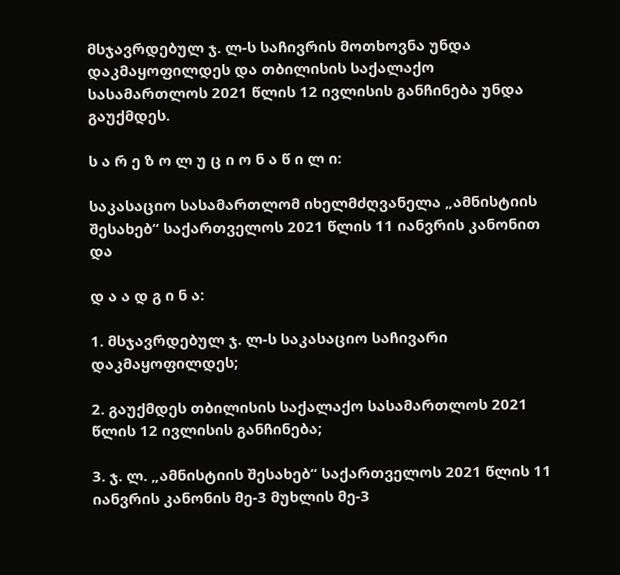მსჯავრდებულ ჯ. ლ-ს საჩივრის მოთხოვნა უნდა დაკმაყოფილდეს და თბილისის საქალაქო სასამართლოს 2021 წლის 12 ივლისის განჩინება უნდა გაუქმდეს.

ს ა რ ე ზ ო ლ უ ც ი ო ნ ა წ ი ლ ი:

საკასაციო სასამართლომ იხელმძღვანელა „ამნისტიის შესახებ“ საქართველოს 2021 წლის 11 იანვრის კანონით და

დ ა ა დ გ ი ნ ა:

1. მსჯავრდებულ ჯ. ლ-ს საკასაციო საჩივარი დაკმაყოფილდეს;

2. გაუქმდეს თბილისის საქალაქო სასამართლოს 2021 წლის 12 ივლისის განჩინება;

3. ჯ. ლ. „ამნისტიის შესახებ“ საქართველოს 2021 წლის 11 იანვრის კანონის მე-3 მუხლის მე-3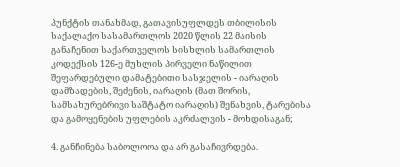პუნქტის თანახმად, გათავისუფლდეს თბილისის საქალაქო სასამართლოს 2020 წლის 22 მაისის განაჩენით საქართველოს სისხლის სამართლის კოდექსის 126-ე მუხლის პირველი ნაწილით შეფარდებული დამატებითი სასჯელის - იარაღის დამზადების, შეძენის, იარაღის (მათ შორის, სამსახურებრივი საშტატო იარაღის) შენახვის, ტარებისა და გამოყენების უფლების აკრძალვის - მოხდისაგან;

4. განჩინება საბოლოოა და არ გასაჩივრდება.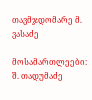თავმჯდომარე მ. ვასაძე

მოსამართლეები: შ. თადუმაძე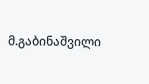მ.გაბინაშვილი